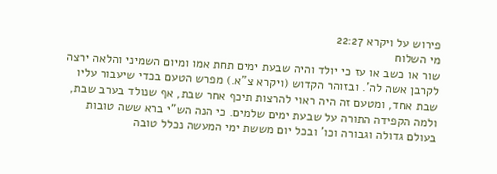פירוש על ויקרא 22:27
מי השלוח
שור או כשב או עז כי יולד והיה שבעת ימים תחת אמו ומיום השמיני והלאה ירצה לקרבן אשה לה'. ובזוהר הקדוש (ויקרא צ"א.) מפרש הטעם בכדי שיעבור עליו שבת אחד, ומטעם זה היה ראוי להרצות תיכף אחר שבת, אף שנולד בערב שבת, ולמה הקפידה התורה על שבעת ימים שלמים. כי הנה הש"י ברא ששה טובות בעולם גדולה וגבורה וכו' ובכל יום מששת ימי המעשה נכלל טובה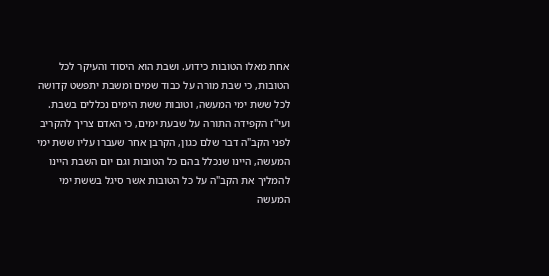אחת מאלו הטובות כידוע. ושבת הוא היסוד והעיקר לכל הטובות, כי שבת מורה על כבוד שמים ומשבת יתפשט קדושה לכל ששת ימי המעשה, וטובות ששת הימים נכללים בשבת. ועי"ז הקפידה התורה על שבעת ימים, כי האדם צריך להקריב לפני הקב"ה דבר שלם כגון, הקרבן אחר שעברו עליו ששת ימי המעשה, היינו שנכלל בהם כל הטובות וגם יום השבת היינו להמליך את הקב"ה על כל הטובות אשר סיגל בששת ימי המעשה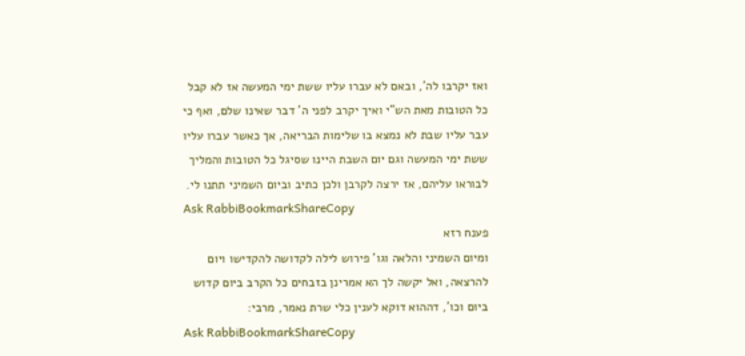ואז יקרבו לה', ובאם לא עברו עליו ששת ימי המעשה אז לא קבל כל הטובות מאת הש"י ואיך יקרב לפני ה' דבר שאינו שלם, ואף כי עבר עליו שבת לא נמצא בו שלימות הבריאה, אך כאשר עברו עליו ששת ימי המעשה וגם יום השבת היינו שסיגל כל הטובות והמליך לבוראו עליהם, אז ירצה לקרבן ולכן כתיב וביום השמיני תתנו לי.
Ask RabbiBookmarkShareCopy
פענח רזא
ומיום השמיני והלאה וגו' פירוש לילה לקדושה להקדישו ויום להרצאה, ואל יקשה לך הא אמרינן בזבחים כל הקרב ביום קדוש ביום וכו', דההוא דוקא לענין כלי שרת נאמר, מרבי:
Ask RabbiBookmarkShareCopy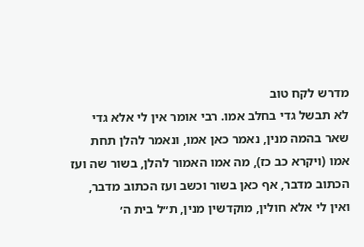מדרש לקח טוב
לא תבשל גדי בחלב אמו. רבי אומר אין לי אלא גדי שאר בהמה מנין, נאמר כאן אמו, ונאמר להלן תחת אמו (ויקרא כב כז), מה אמו האמור להלן, בשור שה ועז הכתוב מדבר, אף כאן בשור וכשב ועז הכתוב מדבר, ואין לי אלא חולין, מוקדשין מנין, ת״ל בית ה׳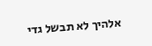אלהיך לא תבשל גדי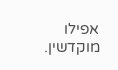אפילו מוקדשין.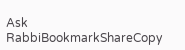Ask RabbiBookmarkShareCopy